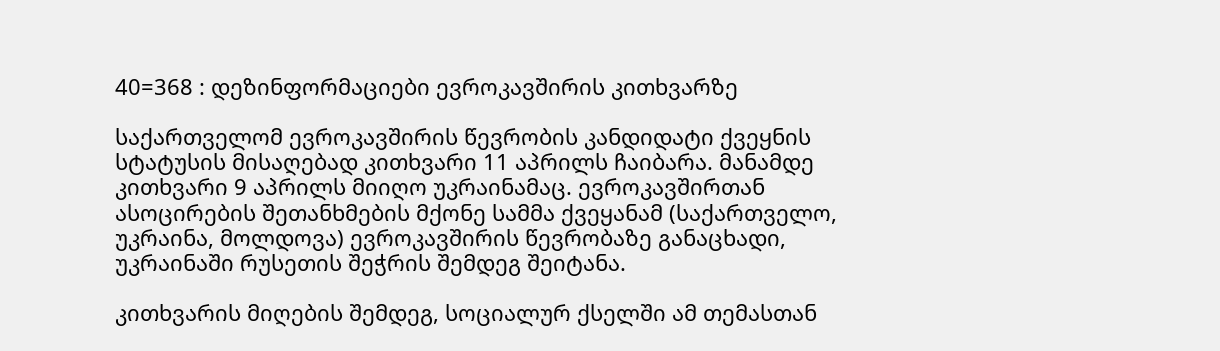40=368 : დეზინფორმაციები ევროკავშირის კითხვარზე

საქართველომ ევროკავშირის წევრობის კანდიდატი ქვეყნის სტატუსის მისაღებად კითხვარი 11 აპრილს ჩაიბარა. მანამდე კითხვარი 9 აპრილს მიიღო უკრაინამაც. ევროკავშირთან ასოცირების შეთანხმების მქონე სამმა ქვეყანამ (საქართველო, უკრაინა, მოლდოვა) ევროკავშირის წევრობაზე განაცხადი, უკრაინაში რუსეთის შეჭრის შემდეგ შეიტანა.

კითხვარის მიღების შემდეგ, სოციალურ ქსელში ამ თემასთან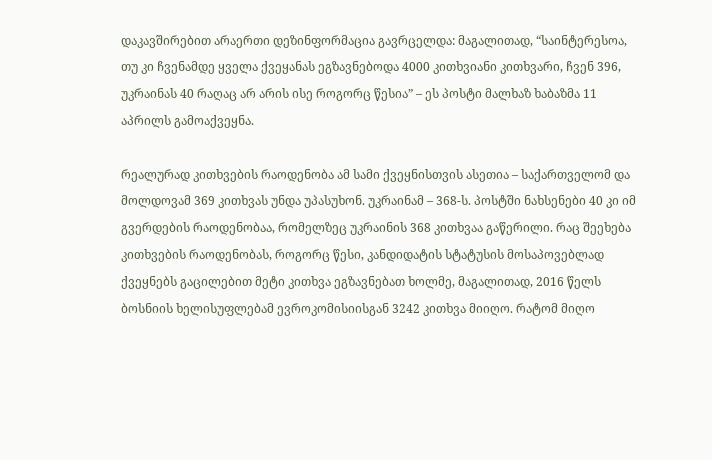დაკავშირებით არაერთი დეზინფორმაცია გავრცელდა: მაგალითად, “საინტერესოა, თუ კი ჩვენამდე ყველა ქვეყანას ეგზავნებოდა 4000 კითხვიანი კითხვარი, ჩვენ 396, უკრაინას 40 რაღაც არ არის ისე როგორც წესია” – ეს პოსტი მალხაზ ხაბაზმა 11 აპრილს გამოაქვეყნა.

რეალურად კითხვების რაოდენობა ამ სამი ქვეყნისთვის ასეთია – საქართველომ და მოლდოვამ 369 კითხვას უნდა უპასუხონ. უკრაინამ – 368-ს. პოსტში ნახსენები 40 კი იმ გვერდების რაოდენობაა, რომელზეც უკრაინის 368 კითხვაა გაწერილი. რაც შეეხება კითხვების რაოდენობას, როგორც წესი, კანდიდატის სტატუსის მოსაპოვებლად ქვეყნებს გაცილებით მეტი კითხვა ეგზავნებათ ხოლმე, მაგალითად, 2016 წელს ბოსნიის ხელისუფლებამ ევროკომისიისგან 3242 კითხვა მიიღო. რატომ მიღო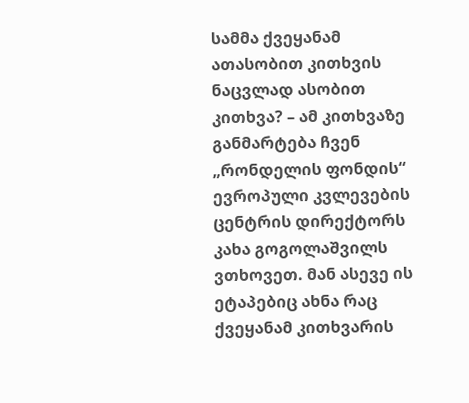სამმა ქვეყანამ ათასობით კითხვის ნაცვლად ასობით კითხვა? – ამ კითხვაზე განმარტება ჩვენ „რონდელის ფონდის“ ევროპული კვლევების ცენტრის დირექტორს კახა გოგოლაშვილს ვთხოვეთ. მან ასევე ის ეტაპებიც ახნა რაც ქვეყანამ კითხვარის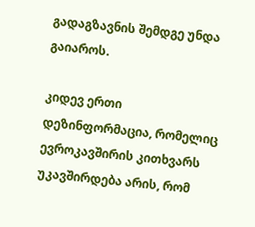გადაგზავნის შემდგე უნდა გაიაროს.

კიდევ ერთი დეზინფორმაცია, რომელიც ევროკავშირის კითხვარს უკავშირდება არის, რომ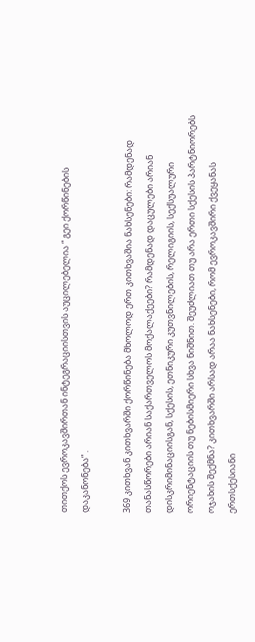თითქოს ევროკავშირთან ინტეგრაციისთვის აუცილებელია “ გეი ქორწინების დაკანონება” .

369 კითხვან კითხვარში ქორწინება მხოლოდ ერთ კითხვაშია ნახსენები: რამდენად თანასწორები არიან საქართველოს მოქალაქეები? რამდენად დაცულები არიან დისკრიმინაციისგან, სქესის, ეთნიკური კუთვნილების, რელიგიის, სექსუალური ორიენტაციის თუ ნებისმიერი სხვა ნიშნით. შეუძლიათ თუ არა ერთი სქესის პარტნიორებს ოჯახის შექმნა? კითხვარში არსად არაა ნახსენები, რომ ევროკავშირი ქვეყანას ერთსქესიანი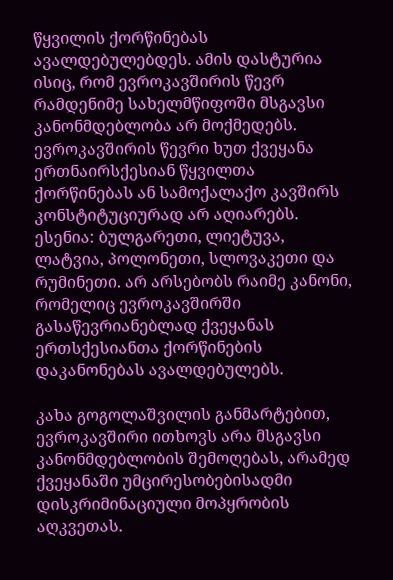წყვილის ქორწინებას ავალდებულებდეს. ამის დასტურია ისიც, რომ ევროკავშირის წევრ რამდენიმე სახელმწიფოში მსგავსი კანონმდებლობა არ მოქმედებს. ევროკავშირის წევრი ხუთ ქვეყანა ერთნაირსქესიან წყვილთა ქორწინებას ან სამოქალაქო კავშირს კონსტიტუციურად არ აღიარებს. ესენია: ბულგარეთი, ლიეტუვა, ლატვია, პოლონეთი, სლოვაკეთი და რუმინეთი. არ არსებობს რაიმე კანონი, რომელიც ევროკავშირში გასაწევრიანებლად ქვეყანას ერთსქესიანთა ქორწინების დაკანონებას ავალდებულებს.

კახა გოგოლაშვილის განმარტებით, ევროკავშირი ითხოვს არა მსგავსი კანონმდებლობის შემოღებას, არამედ ქვეყანაში უმცირესობებისადმი დისკრიმინაციული მოპყრობის აღკვეთას.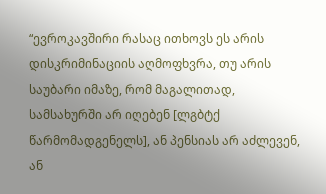“ევროკავშირი რასაც ითხოვს ეს არის დისკრიმინაციის აღმოფხვრა, თუ არის საუბარი იმაზე, რომ მაგალითად, სამსახურში არ იღებენ [ლგბტქ წარმომადგენელს], ან პენსიას არ აძლევენ, ან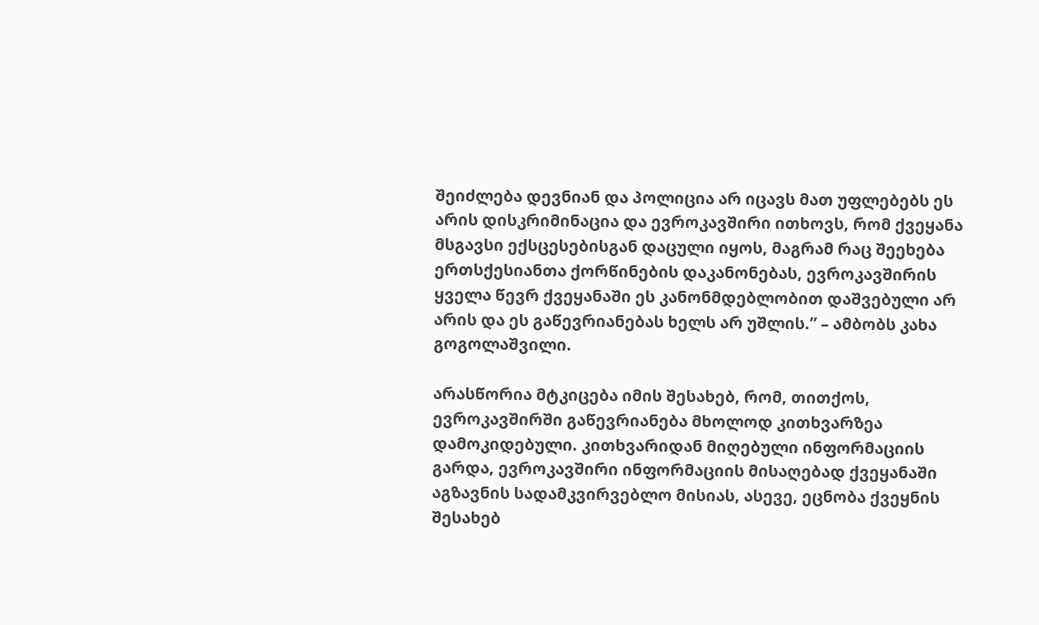შეიძლება დევნიან და პოლიცია არ იცავს მათ უფლებებს ეს არის დისკრიმინაცია და ევროკავშირი ითხოვს, რომ ქვეყანა მსგავსი ექსცესებისგან დაცული იყოს, მაგრამ რაც შეეხება ერთსქესიანთა ქორწინების დაკანონებას, ევროკავშირის ყველა წევრ ქვეყანაში ეს კანონმდებლობით დაშვებული არ არის და ეს გაწევრიანებას ხელს არ უშლის.” – ამბობს კახა გოგოლაშვილი.

არასწორია მტკიცება იმის შესახებ, რომ, თითქოს, ევროკავშირში გაწევრიანება მხოლოდ კითხვარზეა დამოკიდებული. კითხვარიდან მიღებული ინფორმაციის გარდა, ევროკავშირი ინფორმაციის მისაღებად ქვეყანაში აგზავნის სადამკვირვებლო მისიას, ასევე, ეცნობა ქვეყნის შესახებ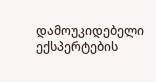დამოუკიდებელი ექსპერტების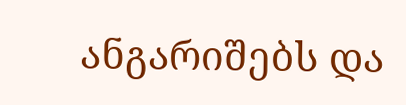ანგარიშებს და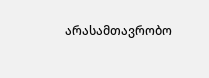არასამთავრობო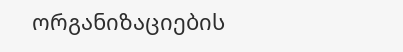ორგანიზაციების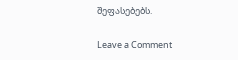შეფასებებს.

Leave a Comment